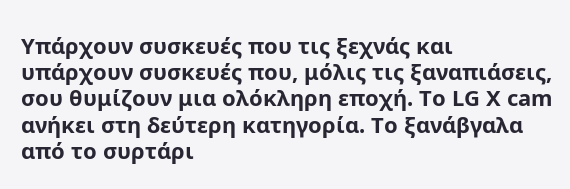Υπάρχουν συσκευές που τις ξεχνάς και υπάρχουν συσκευές που, μόλις τις ξαναπιάσεις, σου θυμίζουν μια ολόκληρη εποχή. Το LG X cam ανήκει στη δεύτερη κατηγορία. Το ξανάβγαλα από το συρτάρι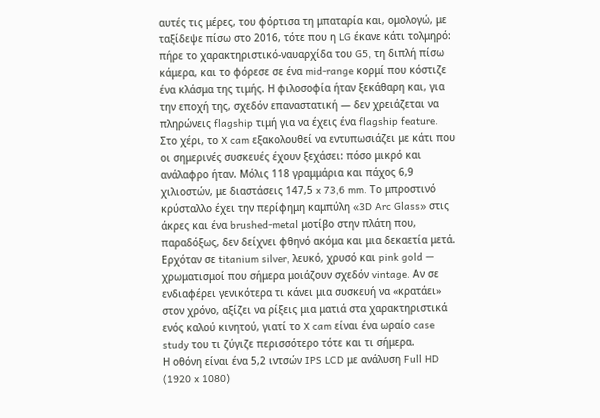αυτές τις μέρες, του φόρτισα τη μπαταρία και, ομολογώ, με ταξίδεψε πίσω στο 2016, τότε που η LG έκανε κάτι τολμηρό: πήρε το χαρακτηριστικό-ναυαρχίδα του G5, τη διπλή πίσω κάμερα, και το φόρεσε σε ένα mid-range κορμί που κόστιζε ένα κλάσμα της τιμής. Η φιλοσοφία ήταν ξεκάθαρη και, για την εποχή της, σχεδόν επαναστατική — δεν χρειάζεται να πληρώνεις flagship τιμή για να έχεις ένα flagship feature.
Στο χέρι, το X cam εξακολουθεί να εντυπωσιάζει με κάτι που οι σημερινές συσκευές έχουν ξεχάσει: πόσο μικρό και ανάλαφρο ήταν. Μόλις 118 γραμμάρια και πάχος 6,9 χιλιοστών, με διαστάσεις 147,5 x 73,6 mm. Το μπροστινό κρύσταλλο έχει την περίφημη καμπύλη «3D Arc Glass» στις άκρες και ένα brushed-metal μοτίβο στην πλάτη που, παραδόξως, δεν δείχνει φθηνό ακόμα και μια δεκαετία μετά. Ερχόταν σε titanium silver, λευκό, χρυσό και pink gold — χρωματισμοί που σήμερα μοιάζουν σχεδόν vintage. Αν σε ενδιαφέρει γενικότερα τι κάνει μια συσκευή να «κρατάει» στον χρόνο, αξίζει να ρίξεις μια ματιά στα χαρακτηριστικά ενός καλού κινητού, γιατί το X cam είναι ένα ωραίο case study του τι ζύγιζε περισσότερο τότε και τι σήμερα.
Η οθόνη είναι ένα 5,2 ιντσών IPS LCD με ανάλυση Full HD (1920 x 1080)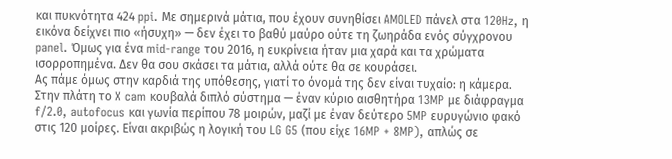και πυκνότητα 424 ppi. Με σημερινά μάτια, που έχουν συνηθίσει AMOLED πάνελ στα 120Hz, η εικόνα δείχνει πιο «ήσυχη» — δεν έχει το βαθύ μαύρο ούτε τη ζωηράδα ενός σύγχρονου panel. Όμως για ένα mid-range του 2016, η ευκρίνεια ήταν μια χαρά και τα χρώματα ισορροπημένα. Δεν θα σου σκάσει τα μάτια, αλλά ούτε θα σε κουράσει.
Ας πάμε όμως στην καρδιά της υπόθεσης, γιατί το όνομά της δεν είναι τυχαίο: η κάμερα. Στην πλάτη το X cam κουβαλά διπλό σύστημα — έναν κύριο αισθητήρα 13MP με διάφραγμα f/2.0, autofocus και γωνία περίπου 78 μοιρών, μαζί με έναν δεύτερο 5MP ευρυγώνιο φακό στις 120 μοίρες. Είναι ακριβώς η λογική του LG G5 (που είχε 16MP + 8MP), απλώς σε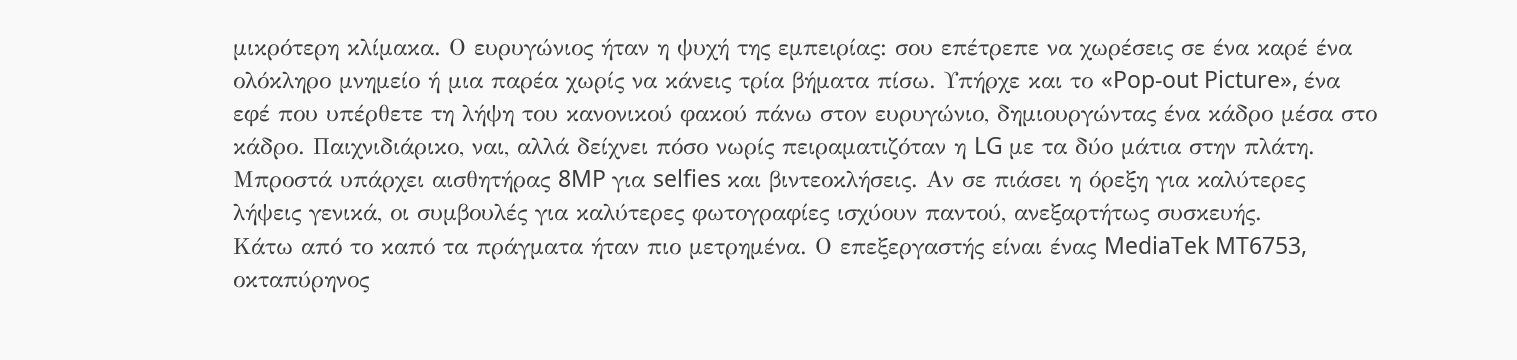μικρότερη κλίμακα. Ο ευρυγώνιος ήταν η ψυχή της εμπειρίας: σου επέτρεπε να χωρέσεις σε ένα καρέ ένα ολόκληρο μνημείο ή μια παρέα χωρίς να κάνεις τρία βήματα πίσω. Υπήρχε και το «Pop-out Picture», ένα εφέ που υπέρθετε τη λήψη του κανονικού φακού πάνω στον ευρυγώνιο, δημιουργώντας ένα κάδρο μέσα στο κάδρο. Παιχνιδιάρικο, ναι, αλλά δείχνει πόσο νωρίς πειραματιζόταν η LG με τα δύο μάτια στην πλάτη. Μπροστά υπάρχει αισθητήρας 8MP για selfies και βιντεοκλήσεις. Αν σε πιάσει η όρεξη για καλύτερες λήψεις γενικά, οι συμβουλές για καλύτερες φωτογραφίες ισχύουν παντού, ανεξαρτήτως συσκευής.
Κάτω από το καπό τα πράγματα ήταν πιο μετρημένα. Ο επεξεργαστής είναι ένας MediaTek MT6753, οκταπύρηνος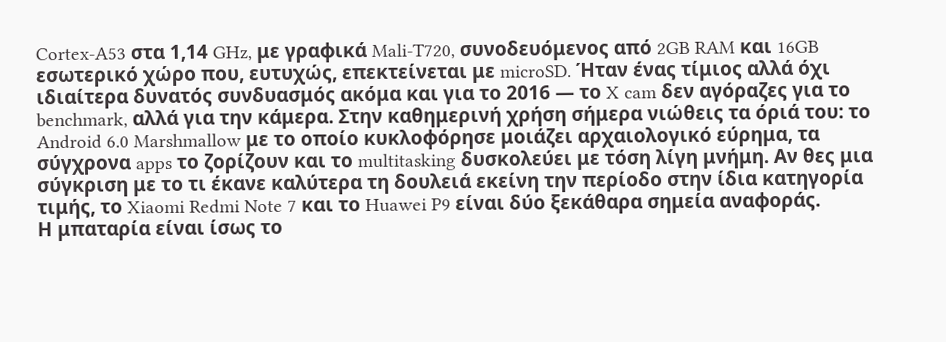Cortex-A53 στα 1,14 GHz, με γραφικά Mali-T720, συνοδευόμενος από 2GB RAM και 16GB εσωτερικό χώρο που, ευτυχώς, επεκτείνεται με microSD. Ήταν ένας τίμιος αλλά όχι ιδιαίτερα δυνατός συνδυασμός ακόμα και για το 2016 — το X cam δεν αγόραζες για το benchmark, αλλά για την κάμερα. Στην καθημερινή χρήση σήμερα νιώθεις τα όριά του: το Android 6.0 Marshmallow με το οποίο κυκλοφόρησε μοιάζει αρχαιολογικό εύρημα, τα σύγχρονα apps το ζορίζουν και το multitasking δυσκολεύει με τόση λίγη μνήμη. Αν θες μια σύγκριση με το τι έκανε καλύτερα τη δουλειά εκείνη την περίοδο στην ίδια κατηγορία τιμής, το Xiaomi Redmi Note 7 και το Huawei P9 είναι δύο ξεκάθαρα σημεία αναφοράς.
Η μπαταρία είναι ίσως το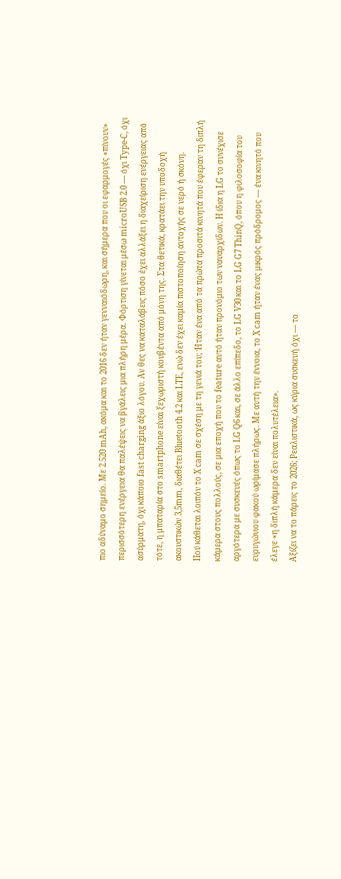πιο αδύναμο σημείο. Με 2.520 mAh, ακόμα και το 2016 δεν ήταν γενναιόδωρη, και σήμερα που οι εφαρμογές «πίνουν» περισσότερη ενέργεια θα παλέψεις να βγάλεις μια πλήρη μέρα. Φόρτιση γίνεται μέσω microUSB 2.0 — όχι Type-C, όχι ασύρματη, όχι κάποιο fast charging άξιο λόγου. Αν θες να καταλάβεις πόσο έχει αλλάξει η διαχείριση ενέργειας από τότε, η μπαταρία στο smartphone είναι ξεχωριστή κουβέντα από μόνη της. Στα θετικά, κρατάει την υποδοχή ακουστικών 3,5mm, διαθέτει Bluetooth 4.2 και LTE, ενώ δεν έχει καμία πιστοποίηση αντοχής σε νερό ή σκόνη.
Πού κάθεται λοιπόν το X cam σε σχέση με τη γενιά του; Ήταν ένα από τα πρώτα προσιτά κινητά που έφεραν τη διπλή κάμερα στους πολλούς, σε μια εποχή που το feature αυτό ήταν προνόμιο των ναυαρχίδων. Η ίδια η LG το συνέχισε αργότερα με συσκευές όπως το LG Q6 και, σε άλλο επίπεδο, το LG V30 και το LG G7 ThinQ, όπου η φιλοσοφία του ευρυγώνιου φακού ωρίμασε πλήρως. Με αυτή την έννοια, το X cam ήταν ένας μικρός πρόδρομος — ένα κινητό που έλεγε «η διπλή κάμερα δεν είναι πολυτέλεια».
Αξίζει να το πάρεις το 2026; Ρεαλιστικά, ως κύρια συσκευή όχι — το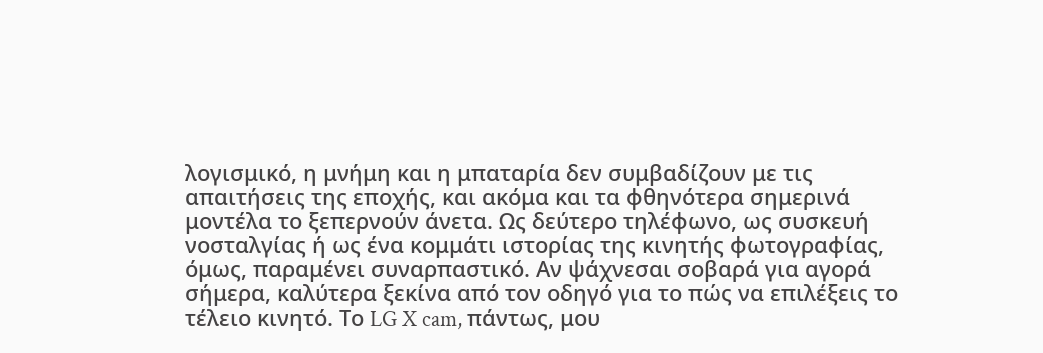λογισμικό, η μνήμη και η μπαταρία δεν συμβαδίζουν με τις απαιτήσεις της εποχής, και ακόμα και τα φθηνότερα σημερινά μοντέλα το ξεπερνούν άνετα. Ως δεύτερο τηλέφωνο, ως συσκευή νοσταλγίας ή ως ένα κομμάτι ιστορίας της κινητής φωτογραφίας, όμως, παραμένει συναρπαστικό. Αν ψάχνεσαι σοβαρά για αγορά σήμερα, καλύτερα ξεκίνα από τον οδηγό για το πώς να επιλέξεις το τέλειο κινητό. Το LG X cam, πάντως, μου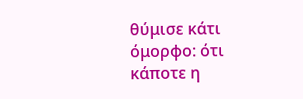θύμισε κάτι όμορφο: ότι κάποτε η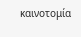καινοτομία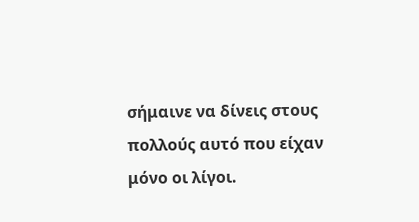σήμαινε να δίνεις στους πολλούς αυτό που είχαν μόνο οι λίγοι.